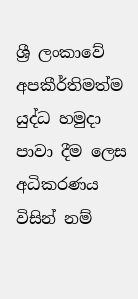ශ්‍රී ලංකාවේ අපකීර්තිමත්ම යුද්ධ හමුදා පාවා දීම ලෙස අධිකරණය විසින් නම්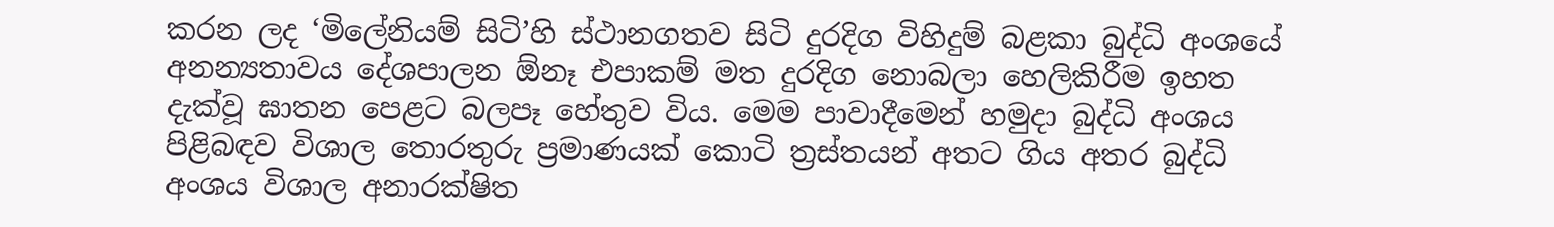කරන ලද ‘මිලේනියම් සිටි’හි ස්ථානගතව සිටි දුරදිග විහිදුම් බළකා බුද්ධි අංශයේ අනන්‍යතාවය දේශපාලන ඕනෑ එපාකම් මත දුරදිග නොබලා හෙලිකිරීම ඉහත දැක්වූ ඝාතන පෙළට බලපෑ හේතුව විය. මෙම පාවාදීමෙන් හමුදා බුද්ධි අංශය පිළිබඳව විශාල තොරතුරු ප්‍රමාණයක් කොටි ත්‍රස්තයන් අතට ගිය අතර බුද්ධි අංශය විශාල අනාරක්ෂිත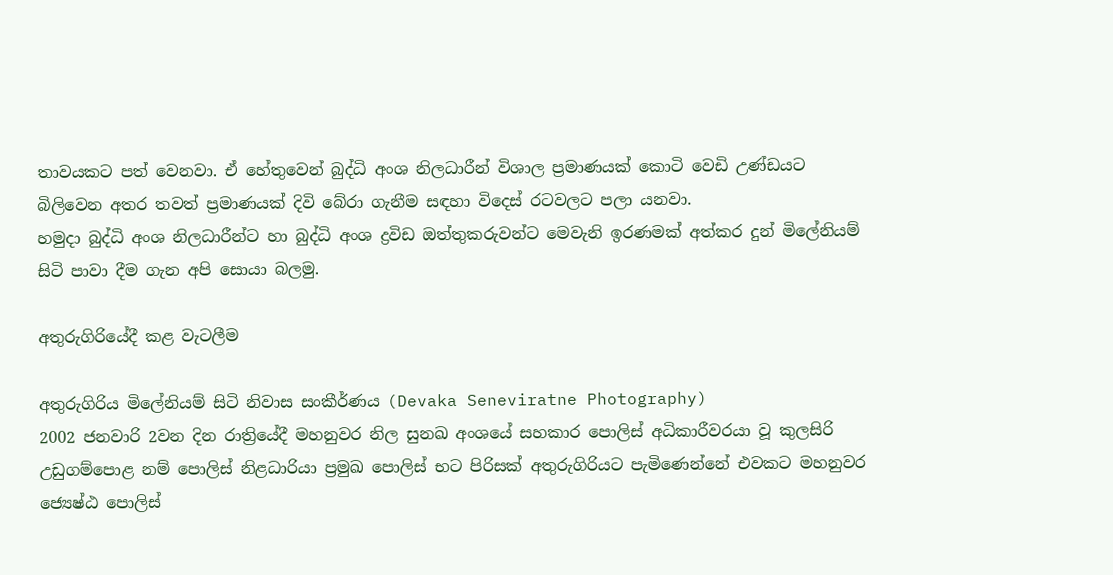තාවයකට පත් වෙනවා. ඒ හේතුවෙන් බුද්ධි අංශ නිලධාරීන් විශාල ප්‍රමාණයක් කොටි වෙඩි උණ්ඩයට බිලිවෙන අතර තවත් ප්‍රමාණයක් දිවි බේරා ගැනීම සඳහා විදෙස් රටවලට පලා යනවා.
හමුදා බුද්ධි අංශ නිලධාරීන්ට හා බුද්ධි අංශ ද්‍රවිඩ ඔත්තුකරුවන්ට මෙවැනි ඉරණමක් අත්කර දුන් මිලේනියම් සිටි පාවා දීම ගැන අපි සොයා බලමු.

අතුරුගිරියේදී කළ වැටලීම

අතුරුගිරිය මිලේනියම් සිටි නිවාස සංකීර්ණය (Devaka Seneviratne Photography)
2002 ජනවාරි 2වන දින රාත්‍රියේදී මහනුවර නිල සුනඛ අංශයේ සහකාර පොලිස් අධිකාරීවරයා වූ කුලසිරි උඩුගම්පොළ නම් පොලිස් නිළධාරියා ප්‍රමුඛ පොලිස් භට පිරිසක් අතුරුගිරියට පැමිණෙන්නේ එවකට මහනුවර ජ්‍යෙෂ්ඨ පොලිස්‌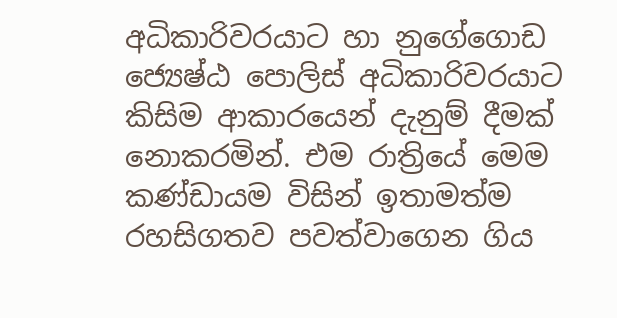අධිකාරිවරයාට හා නුගේගොඩ ජ්‍යෙෂ්ඨ පොලිස්‌ අධිකාරිවරයාට කිසිම ආකාරයෙන් දැනුම් දීමක් නොකරමින්. එම රාත්‍රියේ මෙම කණ්ඩායම විසින් ඉතාමත්ම රහසිගතව පවත්වාගෙන ගිය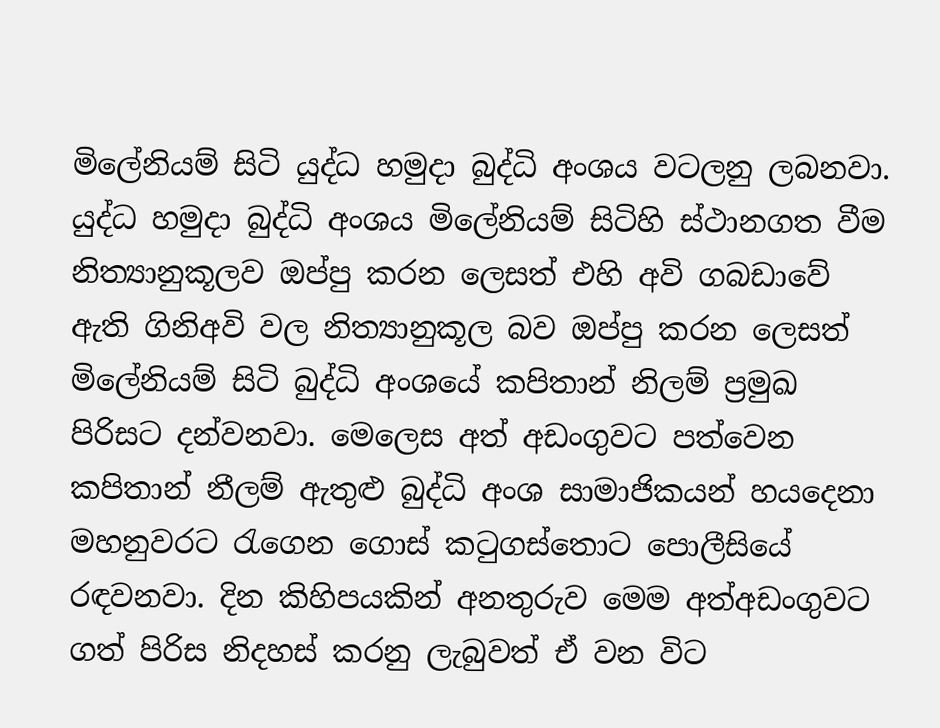මිලේනියම් සිටි යුද්ධ හමුදා බුද්ධි අංශය වටලනු ලබනවා.
යුද්ධ හමුදා බුද්ධි අංශය මිලේනියම් සිටිහි ස්ථානගත වීම නිත්‍යානුකූලව ඔප්පු කරන ලෙසත් එහි අවි ගබඩාවේ ඇති ගිනිඅවි වල නිත්‍යානුකූල බව ඔප්පු කරන ලෙසත් මිලේනියම් සිටි බුද්ධි අංශයේ කපිතාන් නිලම් ප්‍රමුඛ පිරිසට දන්වනවා. මෙලෙස අත් අඩංගුවට පත්වෙන කපිතාන් නීලම් ඇතුළු බුද්ධි අංශ සාමාජිකයන් හයදෙනා මහනුවරට රැගෙන ගොස් කටුගස්තොට පොලීසියේ රඳවනවා. දින කිහිපයකින් අනතුරුව මෙම අත්අඩංගුවට ගත් පිරිස නිදහස් කරනු ලැබුවත් ඒ වන විට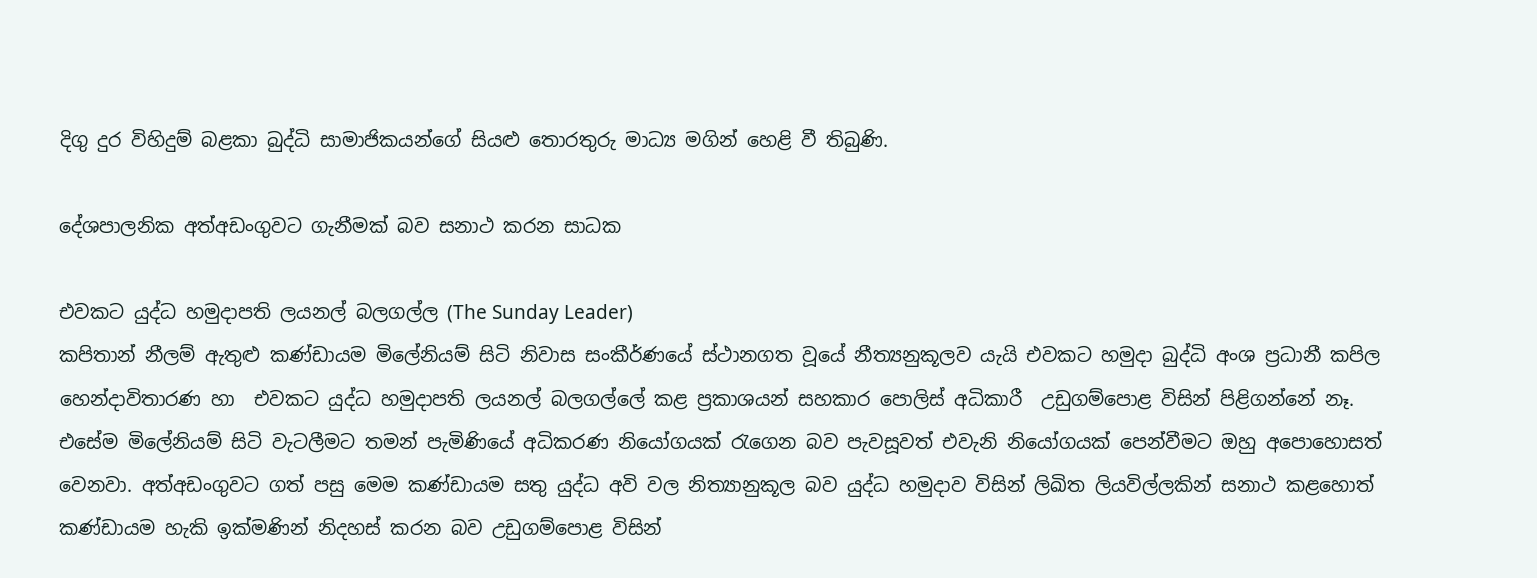දිගු දුර විහිදුම් බළකා බුද්ධි සාමාජිකයන්ගේ සියළු තොරතුරු මාධ්‍ය මගින් හෙළි වී තිබුණි.

දේශපාලනික අත්අඩංගුවට ගැනීමක් බව සනාථ කරන සාධක

එවකට යුද්ධ හමුදාපති ලයනල් බලගල්ල (The Sunday Leader)
කපිතාන් නීලම් ඇතුළු කණ්‌ඩායම මිලේනියම් සිටි නිවාස සංකීර්ණයේ ස්‌ථානගත වූයේ නීත්‍යනුකූලව යැයි එවකට හමුදා බුද්ධි අංශ ප්‍රධානී කපිල හෙන්දාවිතාරණ හා  එවකට යුද්ධ හමුදාපති ලයනල් බලගල්ලේ කළ ප්‍රකාශයන් සහකාර පොලිස් අධිකාරී  උඩුගම්පොළ විසින් පිළිගන්නේ නෑ. එසේම මිලේනියම් සිටි වැටලීමට තමන් පැමිණියේ අධිකරණ නියෝගයක් රැගෙන බව පැවසූවත් එවැනි නියෝගයක් පෙන්වීමට ඔහු අපොහොසත් වෙනවා. අත්අඩංගුවට ගත් පසු මෙම කණ්ඩායම සතු යුද්ධ අවි වල නිත්‍යානුකූල බව යුද්ධ හමුදාව විසින් ලිඛිත ලියවිල්ලකින් සනාථ කළහොත් කණ්ඩායම හැකි ඉක්මණින් නිදහස් කරන බව උඩුගම්පොළ විසින්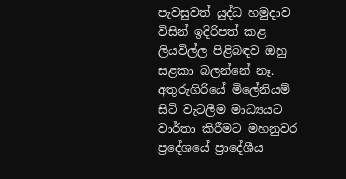පැවසුවත් යුද්ධ හමුදාව විසින් ඉදිරිපත් කළ ලියවිල්ල පිළිබඳව ඔහු සළකා බලන්නේ නෑ.
අතුරුගිරියේ මිලේනියම් සිටි වැටලීම මාධ්‍යයට වාර්තා කිරීමට මහනුවර ප්‍රදේශයේ ප්‍රාදේශීය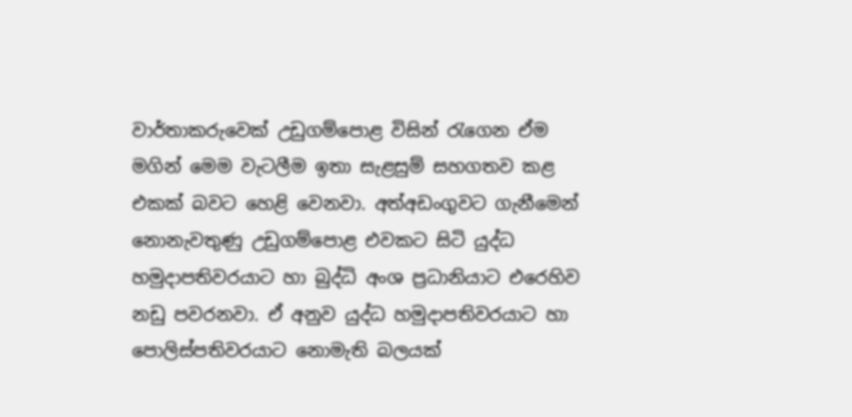වාර්තාකරුවෙක් උඩුගම්පොළ විසින් රැගෙන ඒම මගින් මෙම වැටලීම ඉතා සැළසුම් සහගතව කළ එකක් බවට හෙළි වෙනවා. අත්අඩංගුවට ගැනීමෙන් නොනැවතුණු උඩුගම්පොළ එවකට සිටි යුද්ධ හමුදාපතිවරයාට හා බුද්ධි අංශ ප්‍රධානියාට එරෙහිව නඩු පවරනවා. ඒ අනුව යුද්ධ හමුදාපතිවරයාට හා පොලිස්පතිවරයාට නොමැති බලයක්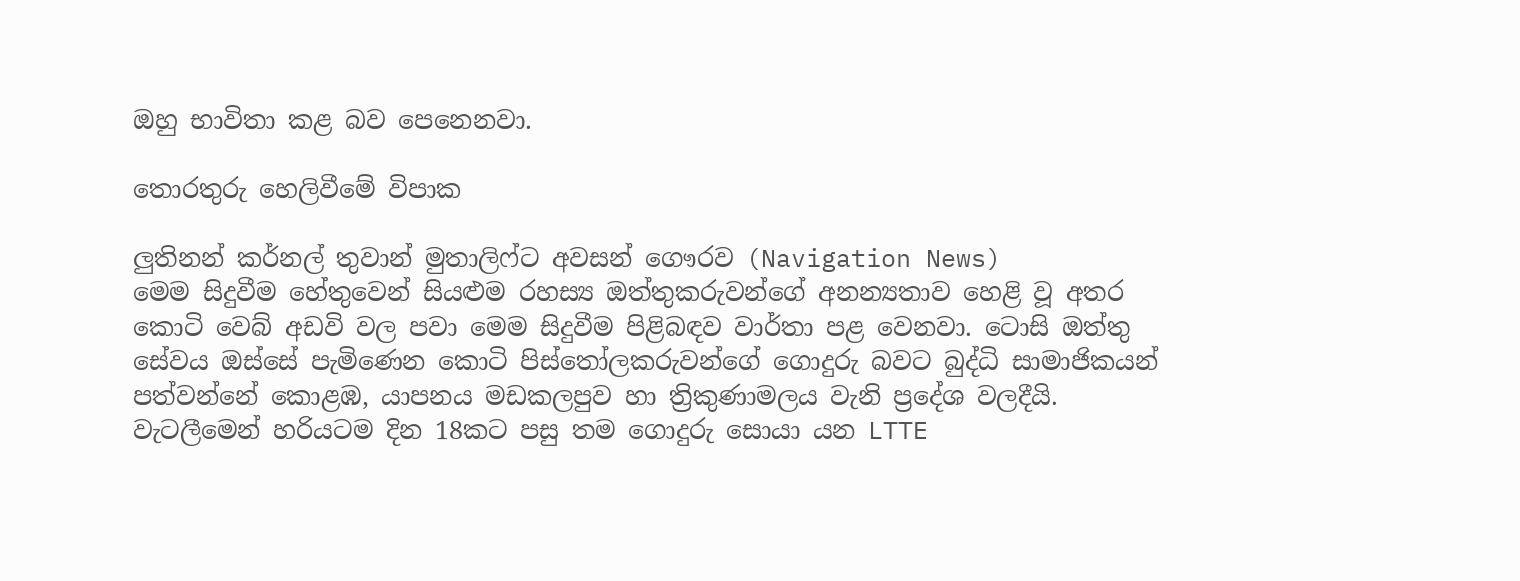ඔහු භාවිතා කළ බව පෙනෙනවා.

තොරතුරු හෙලිවීමේ විපාක

ලුතිනන් කර්නල් තුවාන් මුතාලිෆ්ට අවසන් ගෞරව (Navigation News)
මෙම සිදුවීම හේතුවෙන් සියළුම රහස්‍ය ඔත්තුකරුවන්ගේ අනන්‍යතාව හෙළි වූ අතර කොටි වෙබ් අඩවි වල පවා මෙම සිදුවීම පිළිබඳව වාර්තා පළ වෙනවා. ටොසි ඔත්තු සේවය ඔස්සේ පැමිණෙන කොටි පිස්තෝලකරුවන්ගේ ගොදුරු බවට බුද්ධි සාමාජිකයන් පත්වන්නේ කොළඹ, යාපනය මඩකලපුව හා ත්‍රිකුණාමලය වැනි ප්‍රදේශ වලදීයි.
වැටලීමෙන් හරියටම දින 18කට පසු තම ගොදුරු සොයා යන LTTE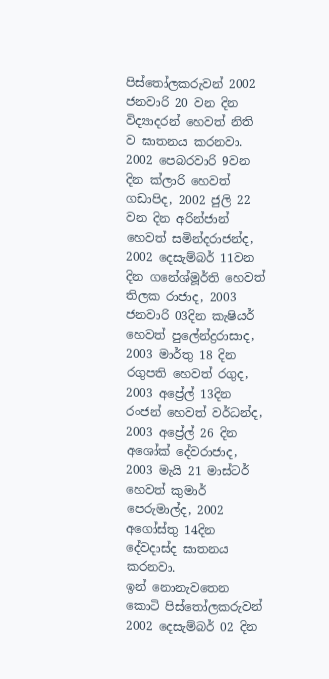පිස්තෝලකරුවන් 2002 ජනවාරි 20 වන දින විද්‍යාදරන් හෙවත් නිති ව ඝාතනය කරනවා. 2002 පෙබරවාරි 9වන දින ක්‌ලාරි හෙවත් ගඩාපිද, 2002 ජුලි 22 වන දින අරින්ජාන් හෙවත් සමින්දරාජන්ද, 2002 දෙසැම්බර් 11වන දින ගනේශ්මූර්ති හෙවත් තිලක රාජාද, 2003 ජනවාරි 03දින කැෂියර් හෙවත් පුලේන්ද්‍රරාසාද, 2003 මාර්තු 18 දින රගුපති හෙවත් රගුද, 2003 අප්‍රේල් 13දින රංජන් හෙවත් වර්ධන්ද, 2003 අප්‍රේල් 26 දින අශෝක්‌ දේවරාජාද, 2003 මැයි 21 මාස්‌ටර් හෙවත් කුමාර් පෙරුමාල්ද, 2002 අගෝස්‌තු 14දින දේවදාස්‌ද ඝාතනය කරනවා.
ඉන් නොනැවතෙන කොටි පිස්තෝලකරුවන් 2002 දෙසැම්බර් 02 දින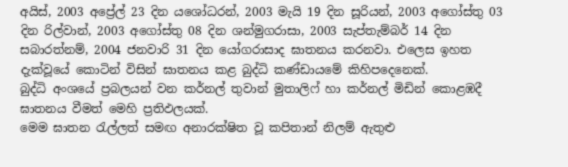අයිස්‌, 2003 අප්‍රේල් 23 දින යශෝධරන්, 2003 මැයි 19 දින සූරියන්, 2003 අගෝස්‌තු 03 දින රිල්වාන්, 2003 අගෝස්‌තු 08 දින ශන්මුගරාසා, 2003 සැප්තැම්බර් 14 දින  සබාරත්නම්, 2004 ජනවාරි 31 දින යෝගරාසාද ඝාතනය කරනවා. එලෙස ඉහත දැක්වූයේ කොටින් විසින් ඝාතනය කළ බුද්ධි කණ්ඩායමේ කිහිපදෙනෙක්.
බුද්ධි අංශයේ ප්‍රබලයන් වන කර්නල් තුවාන් මුතාලිෆ් හා කර්නල් මිඩින් කොළඹදී ඝාතනය වීමත් මෙහි ප්‍රතිඵලයක්.
මෙම ඝාතන රැල්ලත් සමඟ අනාරක්ෂිත වූ කපිතාන් නිලම් ඇතුළු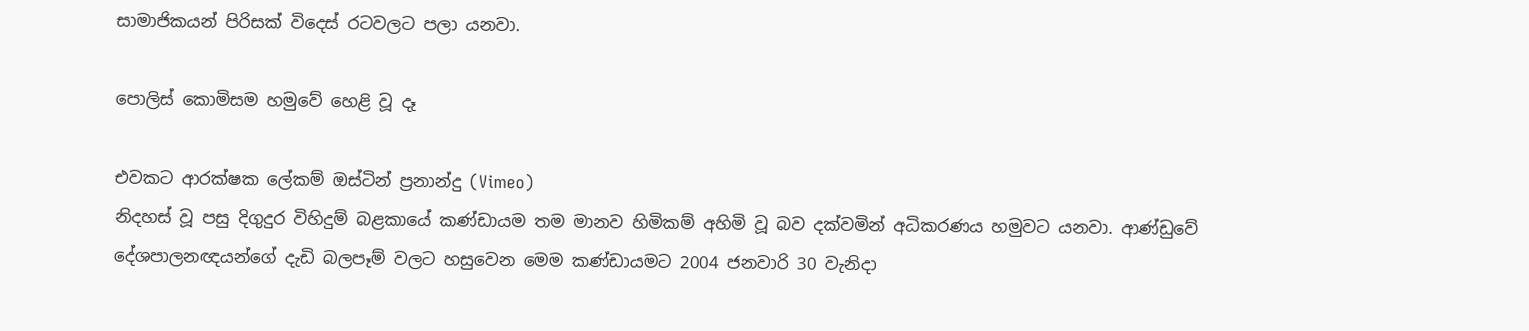සාමාජිකයන් පිරිසක් විදෙස් රටවලට පලා යනවා.

පොලිස් කොමිසම හමුවේ හෙළි වූ දෑ

එවකට ආරක්ෂක ලේකම් ඔස්ටින් ප්‍රනාන්දු (Vimeo)
නිදහස්‌ වූ පසු දිගුදුර විහිදුම් බළකායේ කණ්‌ඩායම තම මානව හිමිකම් අහිමි වූ බව දක්‌වමින් අධිකරණය හමුවට යනවා. ආණ්ඩුවේ දේශපාලනඥයන්ගේ දැඩි බලපෑම් වලට හසුවෙන මෙම කණ්ඩායමට 2004 ජනවාරි 30 වැනිදා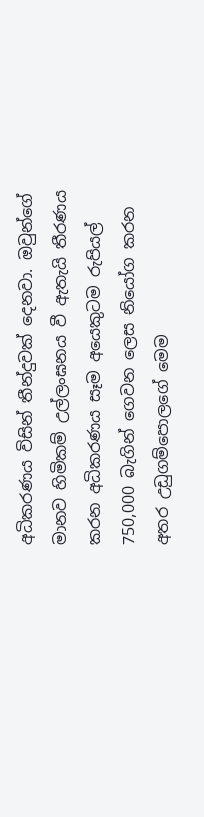අධිකරණය විසින් තීන්දුවක්‌ දෙනවා. ඔවුන්ගේ මානව හිමිකම් උල්ලංඝනය වී ඇතැයි තීරණය කරන අධිකරණය සෑම අයෙකුටම රුපියල් 750,000 බැගින් ගෙවන ලෙස නියෝග කරන අතර උඩුගම්පොලගේ මෙම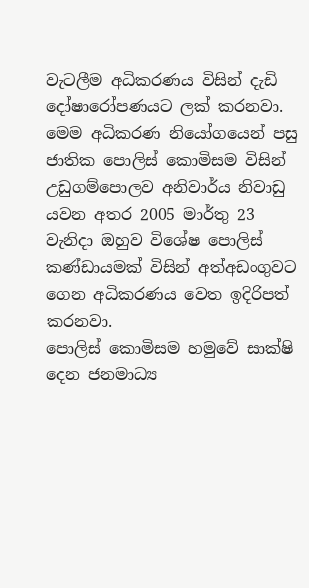වැටලීම අධිකරණය විසින් දැඩි දෝෂාරෝපණයට ලක්‌ කරනවා. මෙම අධිකරණ නියෝගයෙන් පසු ජාතික පොලිස්‌ කොමිසම විසින් උඩුගම්පොලව අනිවාර්ය නිවාඩු යවන අතර 2005 මාර්තු 23 වැනිදා ඔහුව විශේෂ පොලිස්‌ කණ්‌ඩායමක්‌ විසින් අත්අඩංගුවට ගෙන අධිකරණය වෙත ඉදිරිපත් කරනවා.
පොලිස් කොමිසම හමුවේ සාක්ෂි දෙන ජනමාධ්‍ය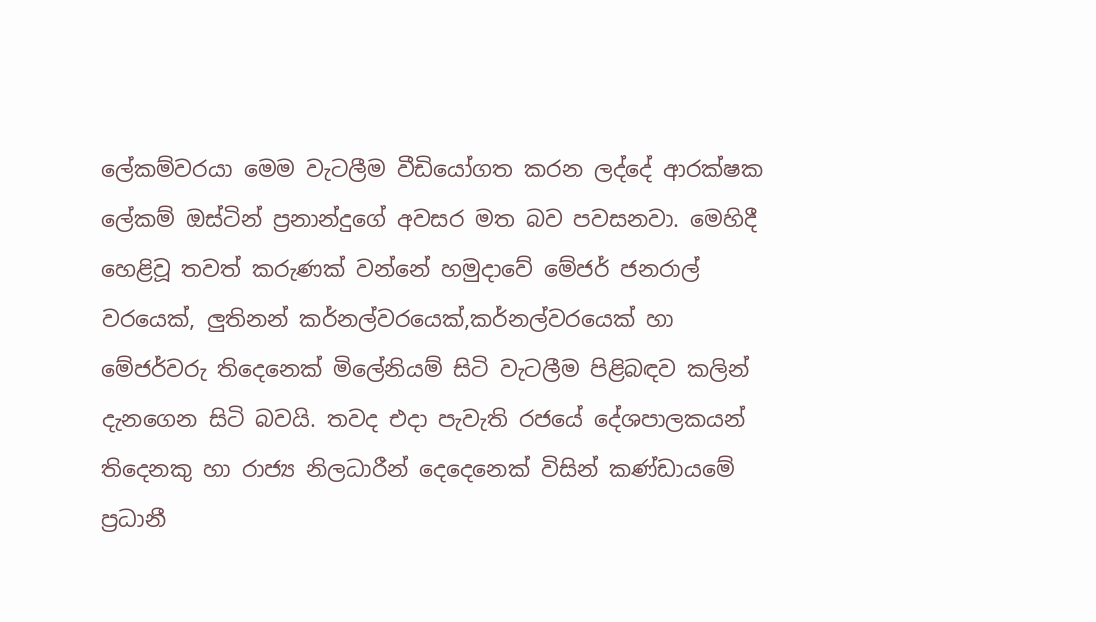ලේකම්වරයා මෙම වැටලීම වීඩියෝගත කරන ලද්දේ ආරක්ෂක ලේකම් ඔස්ටින් ප්‍රනාන්දුගේ අවසර මත බව පවසනවා. මෙහිදී හෙළිවූ තවත් කරුණක් වන්නේ හමුදාවේ මේජර් ජනරාල් වරයෙක්, ලුතිනන් කර්නල්වරයෙක්,කර්නල්වරයෙක් හා මේජර්වරු තිදෙනෙක් මිලේනියම් සිටි වැටලීම පිළිබඳව කලින් දැනගෙන සිටි බවයි. තවද එදා පැවැති රජයේ දේශපාලකයන් තිදෙනකු හා රාජ්‍ය නිලධාරීන් දෙදෙනෙක්‌ විසින් කණ්ඩායමේ  ප්‍රධානී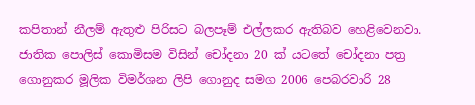කපිතාන් නීලම් ඇතුළු පිරිසට බලපෑම් එල්ලකර ඇතිබව හෙළිවෙනවා.
ජාතික පොලිස්‌ කොමිසම විසින් චෝදනා 20 ක්‌ යටතේ චෝදනා පත්‍ර ගොනුකර මූලික විමර්ශන ලිපි ගොනුද සමග 2006 පෙබරවාරි 28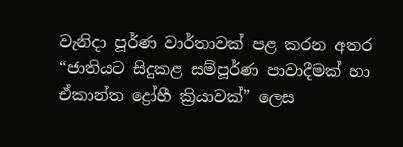වැනිදා පූර්ණ වාර්තාවක් පළ කරන අතර “ජාතියට සිදුකළ සම්පූර්ණ පාවාදීමක් හා ඒකාන්ත ද්‍රෝහී ක්‍රියාවක්” ලෙස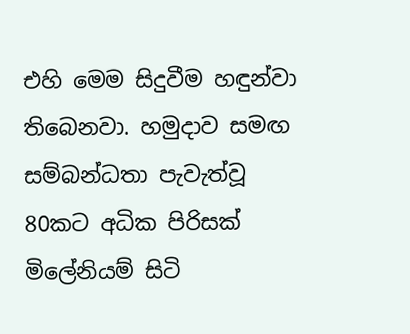එහි මෙම සිදුවීම හඳුන්වා තිබෙනවා. හමුදාව සමඟ සම්බන්ධතා පැවැත්වූ 80කට අධික පිරිසක් මිලේනියම් සිටි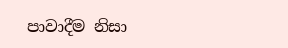පාවාදීම නිසා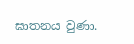ඝාතනය වුණා.